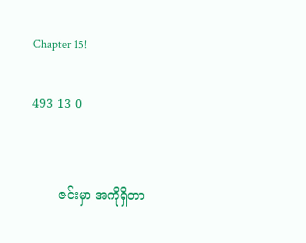Chapter 15!

493 13 0


       ဇင်းမှာ အကိုရှိတာ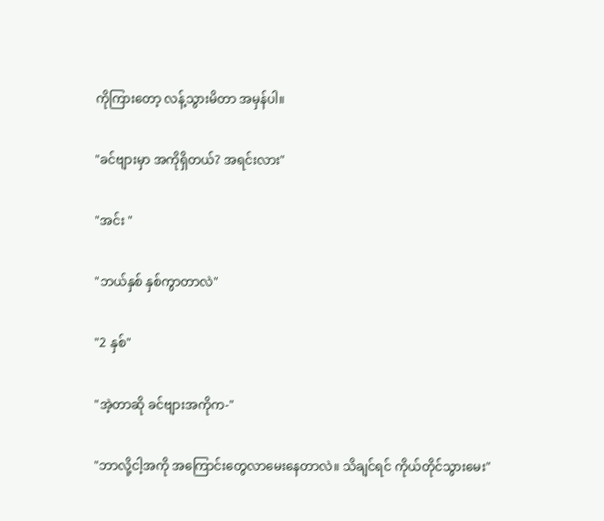ကိုကြားတော့ လန့်သွားမိတာ အမှန်ပါ။

"ခင်ဗျားမှာ အကိုရှိတယ်? အရင်းလား"

"အင်း "

"ဘယ်နှစ် နှစ်ကွာတာလဲ"

"2 နှစ်"

"အဲ့တာဆို ခင်ဗျားအကိုက-"

"ဘာလို့ငါ့အကို အကြောင်းတွေလာမေးနေတာလဲ။ သိချင်ရင် ကိုယ်တိုင်သွားမေး"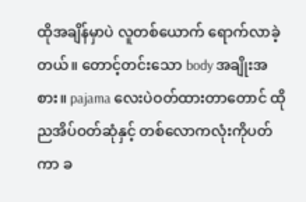ထိုအချိန်မှာပဲ လူတစ်ယောက် ရောက်လာခဲ့တယ်။ တောင့်တင်းသော body အချိုးအစား။ pajama လေးပဲဝတ်ထားတာတောင် ထိုညအိပ်ဝတ်ဆုံနှင့် တစ်လောကလုံးကိုပတ်ကာ ခ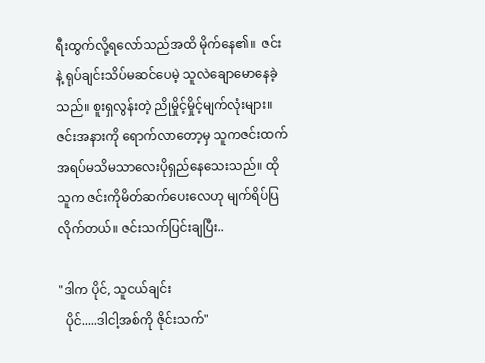ရီးထွက်လို့ရလော်သည်အထိ မိုက်နေ၏။  ဇင်းနဲ့ ရုပ်ချင်းသိပ်မဆင်ပေမဲ့ သူလဲချောမောနေခဲ့သည်။ စူးရှလွန်းတဲ့ ညိုမှိုင့်မှိုင့်မျက်လုံးများ။ ဇင်းအနားကို ရောက်လာတော့မှ သူကဇင်းထက် အရပ်မသိမသာလေးပိုရှည်နေသေးသည်။ ထိုသူက ဇင်းကိုမိတ်ဆက်ပေးလေဟု မျက်ရိပ်ပြလိုက်တယ်။ ဇင်းသက်ပြင်းချပြီး..

"ဒါက ပိုင်, သူငယ်ချင်း
  ပိုင်.....ဒါငါ့အစ်ကို ဇိုင်းသက်"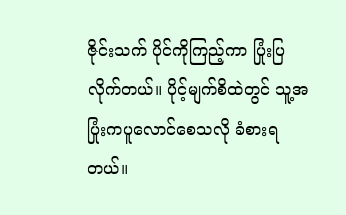ဇိုင်းသက် ပိုင်ကိုကြည့်ကာ ပြုံးပြလိုက်တယ်။ ပိုင့်မျက်စိထဲတွင် သူ့အပြုံးကပူလောင်စေသလို ခံစားရတယ်။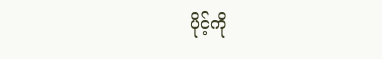ပိုင့်ကို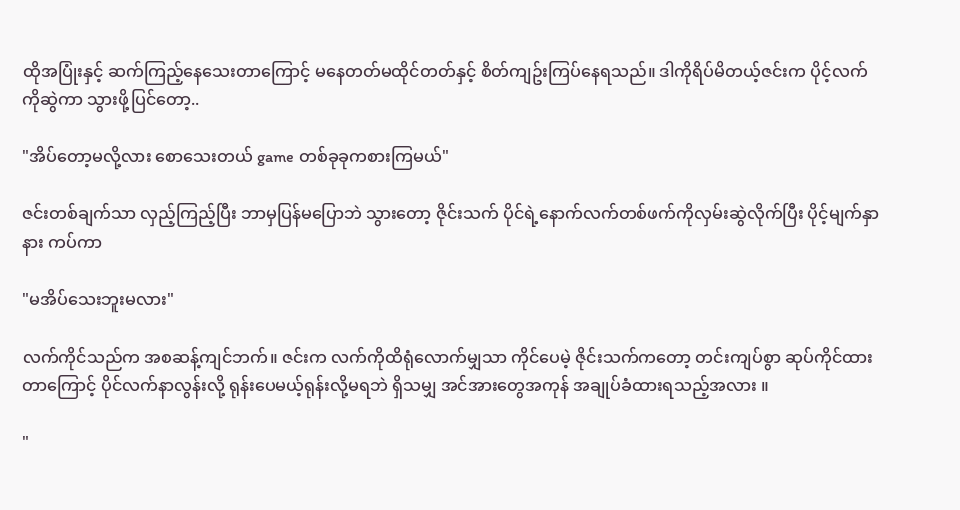ထိုအပြုံးနှင့် ဆက်ကြည့်နေသေးတာကြောင့် မနေတတ်မထိုင်တတ်နှင့် စိတ်ကျဥ်းကြပ်နေရသည်။ ဒါကိုရိပ်မိတယ့်ဇင်းက ပိုင့်လက်ကိုဆွဲကာ သွားဖို့ပြင်တော့..

"အိပ်တော့မလို့လား စောသေးတယ် game တစ်ခုခုကစားကြမယ်"

ဇင်းတစ်ချက်သာ လှည့်ကြည့်ပြီး ဘာမှပြန်မပြောဘဲ သွားတော့ ဇိုင်းသက် ပိုင်ရဲ့နောက်လက်တစ်ဖက်ကိုလှမ်းဆွဲလိုက်ပြီး ပိုင့်မျက်နှာနား ကပ်ကာ

"မအိပ်သေးဘူးမလား"

လက်ကိုင်သည်က အစဆန့်ကျင်ဘက်။ ဇင်းက လက်ကိုထိရုံလောက်မျှသာ ကိုင်ပေမဲ့ ဇိုင်းသက်ကတော့ တင်းကျပ်စွာ ဆုပ်ကိုင်ထားတာကြောင့် ပိုင်လက်နာလွန်းလို့ ရုန်းပေမယ့်ရုန်းလို့မရဘဲ ရှိသမျှ အင်အားတွေအကုန် အချုပ်ခံထားရသည့်အလား ။

"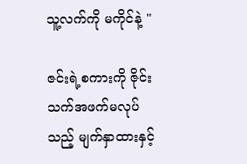သူ့လက်ကို မကိုင်နဲ့ "

ဇင်းရဲ့စကားကို ဇိုင်းသက်အဖက်မလုပ်သည့် မျက်နှာထားနှင့်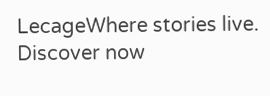LecageWhere stories live. Discover now